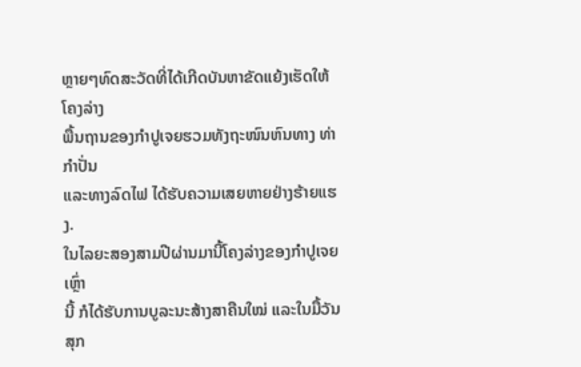ຫຼາຍໆທົດສະວັດທີ່ໄດ້ເກີດບັນຫາຂັດແຍ້ງເຮັດໃຫ້ໂຄງລ່າງ
ພື້ນຖານຂອງກຳປູເຈຍຮວມທັງຖະໜົນຫົນທາງ ທ່າກຳປັ່ນ
ແລະທາງລົດໄຟ ໄດ້ຮັບຄວາມເສຍຫາຍຢ່າງຮ້າຍແຮງ.
ໃນໄລຍະສອງສາມປີຜ່ານມານີ້ໂຄງລ່າງຂອງກຳປູເຈຍເຫຼົ່າ
ນີ້ ກໍໄດ້ຮັບການບູລະນະສ້າງສາຄືນໃໝ່ ແລະໃນມື້ວັນສຸກ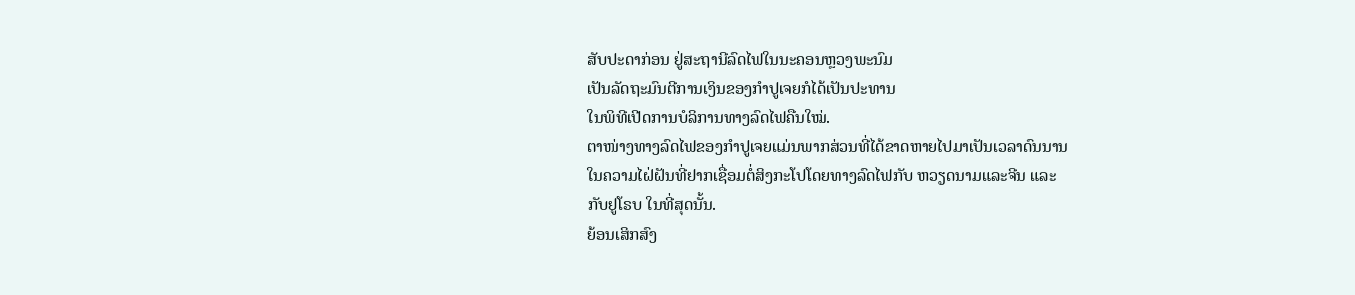ສັບປະດາກ່ອນ ຢູ່ສະຖານີລົດໄຟໃນນະຄອນຫຼວງພະນົມ
ເປັນລັດຖະມົນຕີການເງິນຂອງກຳປູເຈຍກໍໄດ້ເປັນປະທານ
ໃນພິທີເປີດການບໍລິການທາງລົດໄຟຄືນໃໝ່.
ຕາໜ່າງທາງລົດໄຟຂອງກຳປູເຈຍແມ່ນພາກສ່ວນທີ່ໄດ້ຂາດຫາຍໄປມາເປັນເວລາດົນນານ
ໃນຄວາມໄຝ່ຝັນທີ່ຢາກເຊື່ອມຕໍ່ສິງກະໂປໂດຍທາງລົດໄຟກັບ ຫວຽດນາມແລະຈີນ ແລະ
ກັບຢູໂຣບ ໃນທີ່ສຸດນັ້ນ.
ຍ້ອນເສິກສົງ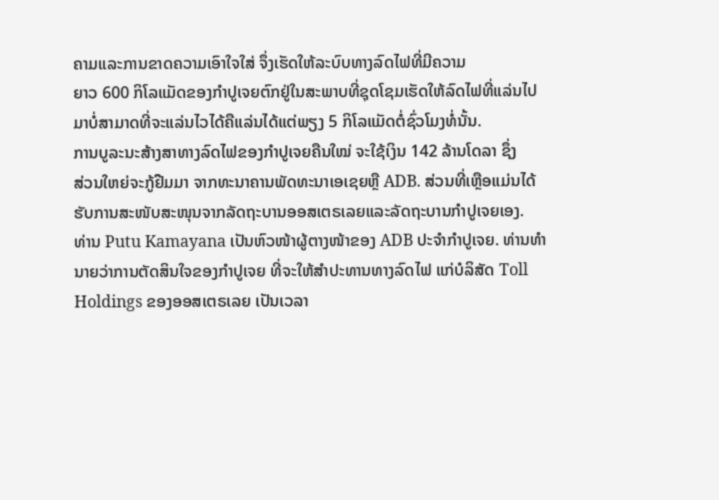ຄາມແລະການຂາດຄວາມເອົາໃຈໃສ່ ຈຶ່ງເຮັດໃຫ້ລະບົບທາງລົດໄຟທີ່ມີຄວາມ
ຍາວ 600 ກິໂລແມັດຂອງກຳປູເຈຍຕົກຢູ່ໃນສະພາບທີ່ຊຸດໂຊມເຮັດໃຫ້ລົດໄຟທີ່ແລ່ນໄປ
ມາບໍ່ສາມາດທີ່ຈະແລ່ນໄວໄດ້ຄືແລ່ນໄດ້ແຕ່ພຽງ 5 ກິໂລແມັດຕໍ່ຊົ່ວໂມງທໍ່ນັ້ນ.
ການບູລະນະສ້າງສາທາງລົດໄຟຂອງກຳປູເຈຍຄືນໃໝ່ ຈະໃຊ້ເງິນ 142 ລ້ານໂດລາ ຊຶ່ງ
ສ່ວນໃຫຍ່ຈະກູ້ຢືມມາ ຈາກທະນາຄານພັດທະນາເອເຊຍຫຼື ADB. ສ່ວນທີ່ເຫຼືອແມ່ນໄດ້
ຮັບການສະໜັບສະໜຸນຈາກລັດຖະບານອອສເຕຣເລຍແລະລັດຖະບານກຳປູເຈຍເອງ.
ທ່ານ Putu Kamayana ເປັນຫົວໜ້າຜູ້ຕາງໜ້າຂອງ ADB ປະຈຳກຳປູເຈຍ. ທ່ານທຳ
ນາຍວ່າການຕັດສິນໃຈຂອງກຳປູເຈຍ ທີ່ຈະໃຫ້ສຳປະທານທາງລົດໄຟ ແກ່ບໍລິສັດ Toll
Holdings ຂອງອອສເຕຣເລຍ ເປັນເວລາ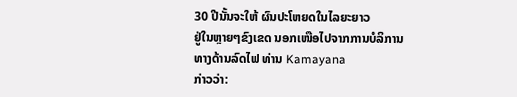30 ປີນັ້ນຈະໃຫ້ ຜົນປະໂຫຍດໃນໄລຍະຍາວ
ຢູ່ໃນຫຼາຍໆຂົງເຂດ ນອກເໜືອໄປຈາກການບໍລິການທາງດ້ານລົດໄຟ ທ່ານ Kamayana
ກ່າວວ່າ: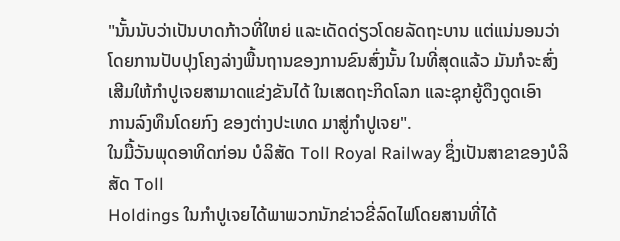"ນັ້ນນັບວ່າເປັນບາດກ້າວທີ່ໃຫຍ່ ແລະເດັດດ່ຽວໂດຍລັດຖະບານ ແຕ່ແນ່ນອນວ່າ
ໂດຍການປັບປຸງໂຄງລ່າງພື້ນຖານຂອງການຂົນສົ່ງນັ້ນ ໃນທີ່ສຸດແລ້ວ ມັນກໍຈະສົ່ງ
ເສີມໃຫ້ກໍາປູເຈຍສາມາດແຂ່ງຂັນໄດ້ ໃນເສດຖະກິດໂລກ ແລະຊຸກຍູ້ດຶງດູດເອົາ
ການລົງທຶນໂດຍກົງ ຂອງຕ່າງປະເທດ ມາສູ່ກໍາປູເຈຍ".
ໃນມື້ວັນພຸດອາທິດກ່ອນ ບໍລິສັດ Toll Royal Railway ຊຶ່ງເປັນສາຂາຂອງບໍລິສັດ Toll
Holdings ໃນກຳປູເຈຍໄດ້ພາພວກນັກຂ່າວຂີ່ລົດໄຟໂດຍສານທີ່ໄດ້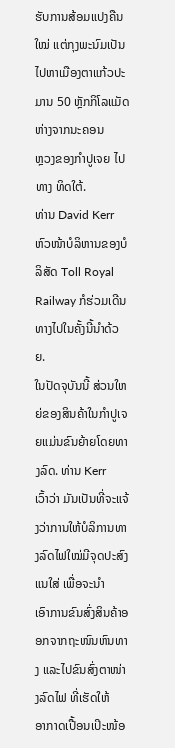ຮັບການສ້ອມແປງຄືນ
ໃໝ່ ແຕ່ກຸງພະນົມເປັນໄປຫາເມືອງຕາແກ້ວປະມານ 50 ຫຼັກກິໂລແມັດຫ່າງຈາກນະຄອນ
ຫຼວງຂອງກຳປູເຈຍ ໄປທາງ ທິດໃຕ້.
ທ່ານ David Kerr ຫົວໜ້າບໍລິຫານຂອງບໍລິສັດ Toll Royal Railway ກໍຮ່ວມເດີນ
ທາງໄປໃນຄັ້ງນີ້ນຳດ້ວຍ.
ໃນປັດຈຸບັນນີ້ ສ່ວນໃຫຍ່ຂອງສິນຄ້າໃນກຳປູເຈຍແມ່ນຂົນຍ້າຍໂດຍທາງລົດ. ທ່ານ Kerr
ເວົ້າວ່າ ມັນເປັນທີ່ຈະແຈ້ງວ່າການໃຫ້ບໍລິການທາງລົດໄຟໃໝ່ມີຈຸດປະສົງແນໃສ່ ເພື່ອຈະນຳ
ເອົາການຂົນສົ່ງສິນຄ້າອອກຈາກຖະໜົນຫົນທາງ ແລະໄປຂົນສົ່ງຕາໜ່າງລົດໄຟ ທີ່ເຮັດໃຫ້
ອາກາດເປື້ອນເປິະໜ້ອ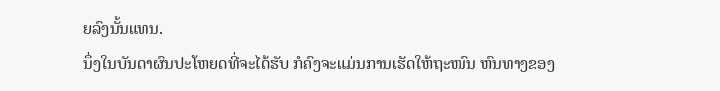ຍລົງນັ້ນແທນ.
ນຶ່ງໃນບັນດາຜົນປະໂຫຍດທີ່ຈະໄດ້ຮັບ ກໍຄົງຈະແມ່ນການເຮັດໃຫ້ຖະໜົນ ຫົນທາງຂອງ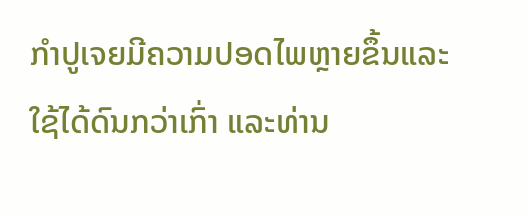ກຳປູເຈຍມີຄວາມປອດໄພຫຼາຍຂຶ້ນແລະໃຊ້ໄດ້ດົນກວ່າເກົ່າ ແລະທ່ານ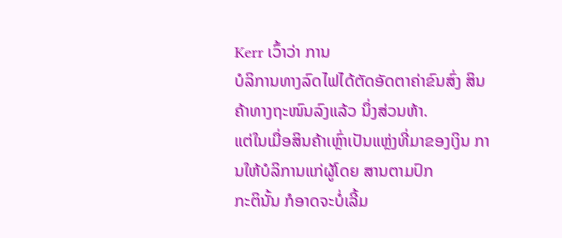Kerr ເວົ້າວ່າ ການ
ບໍລິການທາງລົດໄຟໄດ້ຕັດອັດຕາຄ່າຂົນສົ່ງ ສິນຄ້າທາງຖະໜົນລົງແລ້ວ ນຶ່ງສ່ວນຫ້າ.
ແຕ່ໃນເມື່ອສິນຄ້າເຫຼົ່າເປັນແຫຼ່ງທີ່ມາຂອງເງິນ ການໃຫ້ບໍລິການແກ່ຜູ້ໂດຍ ສານຕາມປົກ
ກະຕິນັ້ນ ກໍອາດຈະບໍ່ເລີ້ມ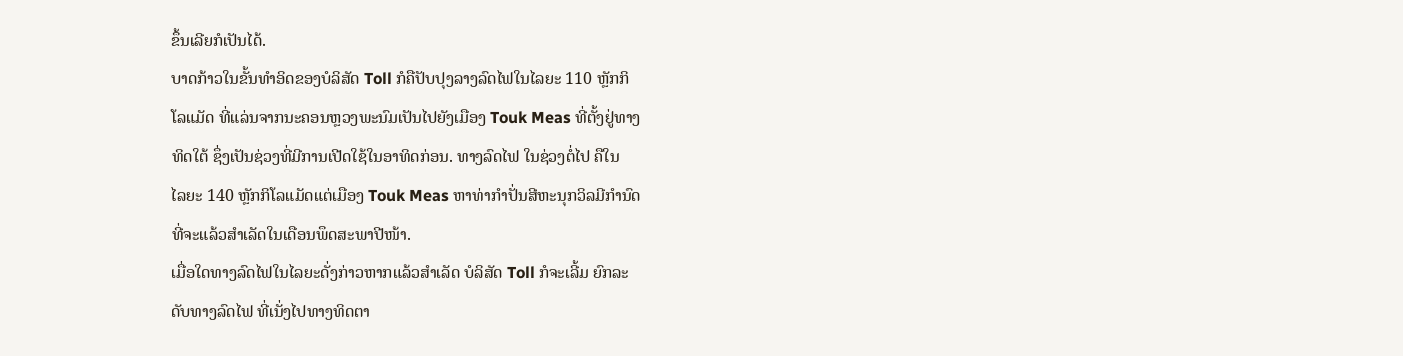ຂຶ້ນເລີຍກໍເປັນໄດ້.
ບາດກ້າວໃນຂັ້ນທຳອິດຂອງບໍລິສັດ Toll ກໍຄືປັບປຸງລາງລົດໄຟໃນໄລຍະ 110 ຫຼັກກິ
ໂລແມັດ ທີ່ແລ່ນຈາກນະຄອນຫຼວງພະນົມເປັນໄປຍັງເມືອງ Touk Meas ທີ່ຕັ້ງຢູ່ທາງ
ທິດໃຕ້ ຊຶ່ງເປັນຊ່ວງທີ່ມີການເປີດໃຊ້ໃນອາທິດກ່ອນ. ທາງລົດໄຟ ໃນຊ່ວງຕໍ່ໄປ ຄືໃນ
ໄລຍະ 140 ຫຼັກກິໂລແມັດແຕ່ເມືອງ Touk Meas ຫາທ່າກຳປັ່ນສີຫະນຸກວິລມີກຳນົດ
ທີ່ຈະແລ້ວສຳເລັດໃນເດືອນພຶດສະພາປີໜ້າ.
ເມື່ອໃດທາງລົດໄຟໃນໄລຍະດັ່ງກ່າວຫາກແລ້ວສຳເລັດ ບໍລິສັດ Toll ກໍຈະເລີ້ມ ຍົກລະ
ດັບທາງລົດໄຟ ທີ່ເນັ່ງໄປທາງທິດຕາ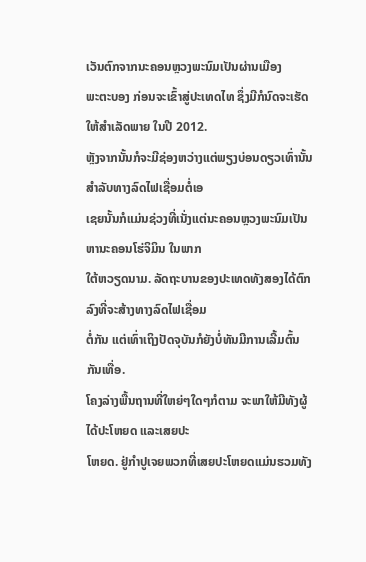ເວັນຕົກຈາກນະຄອນຫຼວງພະນົມເປັນຜ່ານເມືອງ
ພະຕະບອງ ກ່ອນຈະເຂົ້າສູ່ປະເທດໄທ ຊຶ່ງມີກໍນົດຈະເຮັດໃຫ້ສຳເລັດພາຍ ໃນປີ 2012.
ຫຼັງຈາກນັ້ນກໍຈະມີຊ່ອງຫວ່າງແຕ່ພຽງບ່ອນດຽວເທົ່ານັ້ນສຳລັບທາງລົດໄຟເຊື່ອມຕໍ່ເອ
ເຊຍນັ້ນກໍແມ່ນຊ່ວງທີ່ເນັ່ງແຕ່ນະຄອນຫຼວງພະນົມເປັນຫານະຄອນໂຮ່ຈິມິນ ໃນພາກ
ໃຕ້ຫວຽດນາມ. ລັດຖະບານຂອງປະເທດທັງສອງໄດ້ຕົກລົງທີ່ຈະສ້າງທາງລົດໄຟເຊື່ອມ
ຕໍ່ກັນ ແຕ່ເທົ່າເຖິງປັດຈຸບັນກໍຍັງບໍ່ທັນມີການເລີ້ມຕົ້ນກັນເທື່ອ.
ໂຄງລ່າງພື້ນຖານທີ່ໃຫຍ່ໆໃດໆກໍຕາມ ຈະພາໃຫ້ມີທັງຜູ້ໄດ້ປະໂຫຍດ ແລະເສຍປະ
ໂຫຍດ. ຢູ່ກຳປູເຈຍພວກທີ່ເສຍປະໂຫຍດແມ່ນຮວມທັງ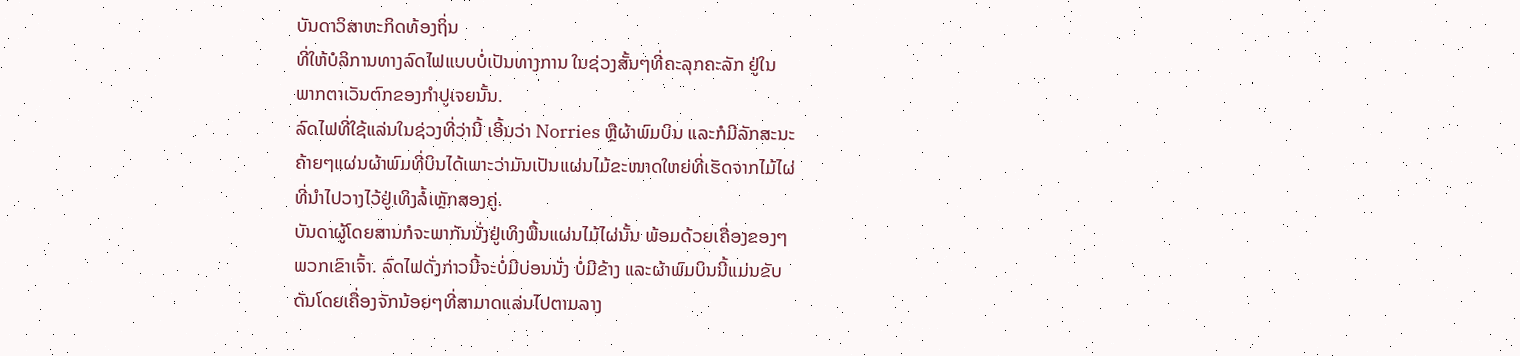ບັນດາວິສາຫະກິດທ້ອງຖິ່ນ
ທີ່ໃຫ້ບໍລິການທາງລົດໄຟແບບບໍ່ເປັນທາງການ ໃນຊ່ວງສັ້ນໆທີ່ຄະລຸກຄະລັກ ຢູ່ໃນ
ພາກຕາເວັນຕົກຂອງກຳປູເຈຍນັ້ນ.
ລົດໄຟທີ່ໃຊ້ແລ່ນໃນຊ່ວງທີ່ວ່ານີ້ ເອີ້ນວ່າ Norries ຫຼືຜ້າພົມບິນ ແລະກໍມີລັກສະນະ
ຄ້າຍໆແຜ່ນຜ້າພົມທີ່ບິນໄດ້ເພາະວ່າມັນເປັນແຜ່ນໄມ້ຂະໜາດໃຫຍ່ທີ່ເຮັດຈາກໄມ້ໄຜ່
ທີ່ນຳໄປວາງໄວ້ຢູ່ເທິງລໍ້ເຫຼັກສອງຄູ່.
ບັນດາຜູ້ໂດຍສານກໍຈະພາກັນນັ່ງຢູ່ເທິງພື້ນແຜ່ນໄມ້ໄຜ່ນັ້ນ ພ້ອມດ້ວຍເຄື່ອງຂອງໆ
ພວກເຂົາເຈົ້າ. ລົດໄຟດັ່ງກ່າວນີ້ຈະບໍ່ມີບ່ອນນັ່ງ ບໍ່ມີຂ້າງ ແລະຜ້າພົມບິນນີ້ແມ່ນຂັບ
ດັນໂດຍເຄື່ອງຈັກນ້ອຍໆທີ່ສາມາດແລ່ນໄປຕາມລາງ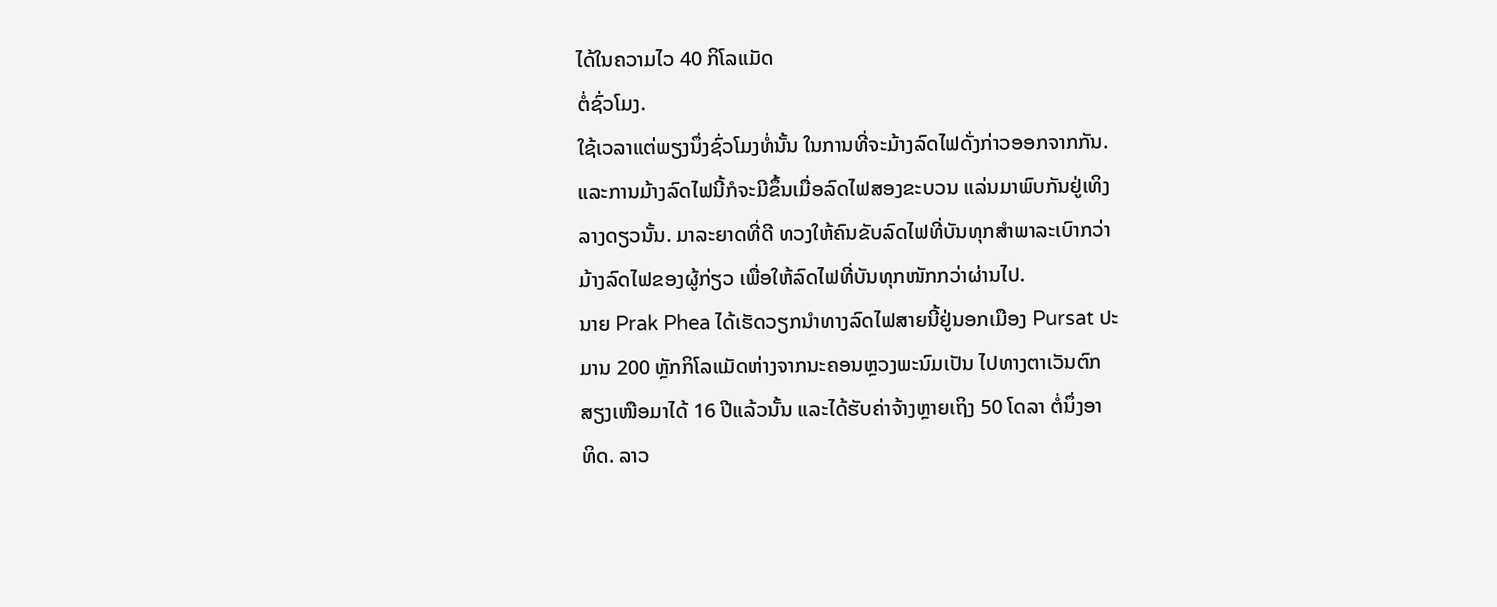ໄດ້ໃນຄວາມໄວ 40 ກິໂລແມັດ
ຕໍ່ຊົ່ວໂມງ.
ໃຊ້ເວລາແຕ່ພຽງນຶ່ງຊົ່ວໂມງທໍ່ນັ້ນ ໃນການທີ່ຈະມ້າງລົດໄຟດັ່ງກ່າວອອກຈາກກັນ.
ແລະການມ້າງລົດໄຟນີ້ກໍຈະມີຂຶ້ນເມື່ອລົດໄຟສອງຂະບວນ ແລ່ນມາພົບກັນຢູ່ເທິງ
ລາງດຽວນັ້ນ. ມາລະຍາດທີ່ດີ ທວງໃຫ້ຄົນຂັບລົດໄຟທີ່ບັນທຸກສຳພາລະເບົາກວ່າ
ມ້າງລົດໄຟຂອງຜູ້ກ່ຽວ ເພື່ອໃຫ້ລົດໄຟທີ່ບັນທຸກໜັກກວ່າຜ່ານໄປ.
ນາຍ Prak Phea ໄດ້ເຮັດວຽກນຳທາງລົດໄຟສາຍນີ້ຢູ່ນອກເມືອງ Pursat ປະ
ມານ 200 ຫຼັກກິໂລແມັດຫ່າງຈາກນະຄອນຫຼວງພະນົມເປັນ ໄປທາງຕາເວັນຕົກ
ສຽງເໜືອມາໄດ້ 16 ປີແລ້ວນັ້ນ ແລະໄດ້ຮັບຄ່າຈ້າງຫຼາຍເຖິງ 50 ໂດລາ ຕໍ່ນຶ່ງອາ
ທິດ. ລາວ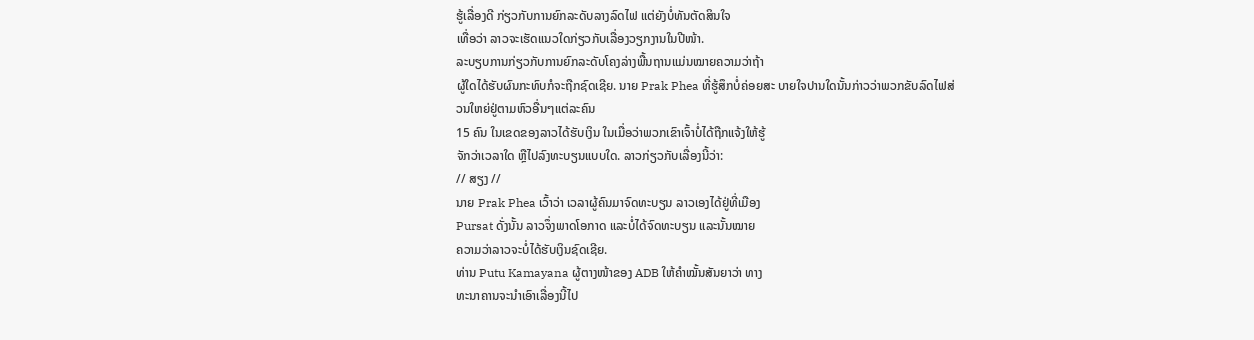ຮູ້ເລື່ອງດີ ກ່ຽວກັບການຍົກລະດັບລາງລົດໄຟ ແຕ່ຍັງບໍ່ທັນຕັດສິນໃຈ
ເທື່ອວ່າ ລາວຈະເຮັດແນວໃດກ່ຽວກັບເລື່ອງວຽກງານໃນປີໜ້າ.
ລະບຽບການກ່ຽວກັບການຍົກລະດັບໂຄງລ່າງພື້ນຖານແມ່ນໝາຍຄວາມວ່າຖ້າ
ຜູ້ໃດໄດ້ຮັບຜົນກະທົບກໍຈະຖືກຊົດເຊີຍ. ນາຍ Prak Phea ທີ່ຮູ້ສຶກບໍ່ຄ່ອຍສະ ບາຍໃຈປານໃດນັ້ນກ່າວວ່າພວກຂັບລົດໄຟສ່ວນໃຫຍ່ຢູ່ຕາມຫົວອື່ນໆແຕ່ລະຄົນ
15 ຄົນ ໃນເຂດຂອງລາວໄດ້ຮັບເງິນ ໃນເມື່ອວ່າພວກເຂົາເຈົ້າບໍ່ໄດ້ຖືກແຈ້ງໃຫ້ຮູ້
ຈັກວ່າເວລາໃດ ຫຼືໄປລົງທະບຽນແບບໃດ. ລາວກ່ຽວກັບເລື່ອງນີ້ວ່າ:
// ສຽງ //
ນາຍ Prak Phea ເວົ້າວ່າ ເວລາຜູ້ຄົນມາຈົດທະບຽນ ລາວເອງໄດ້ຢູ່ທີ່ເມືອງ
Pursat ດັ່ງນັ້ນ ລາວຈຶ່ງພາດໂອກາດ ແລະບໍ່ໄດ້ຈົດທະບຽນ ແລະນັ້ນໝາຍ
ຄວາມວ່າລາວຈະບໍ່ໄດ້ຮັບເງິນຊົດເຊີຍ.
ທ່ານ Putu Kamayana ຜູ້ຕາງໜ້າຂອງ ADB ໃຫ້ຄຳໝັ້ນສັນຍາວ່າ ທາງ
ທະນາຄານຈະນຳເອົາເລື່ອງນີ້ໄປ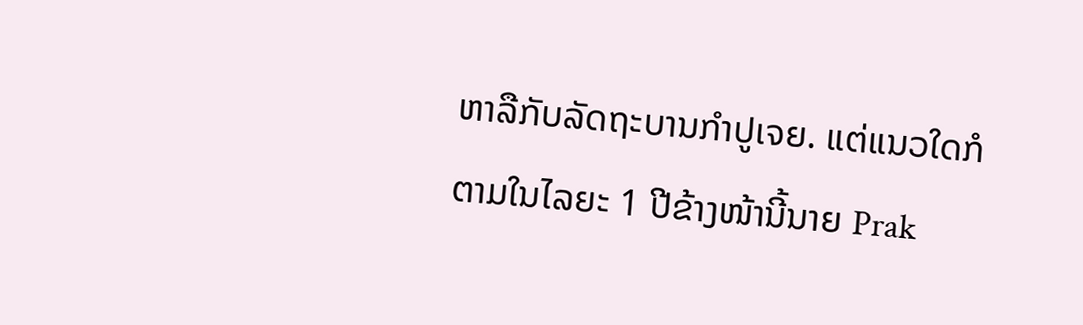ຫາລືກັບລັດຖະບານກຳປູເຈຍ. ແຕ່ແນວໃດກໍ
ຕາມໃນໄລຍະ 1 ປີຂ້າງໜ້ານີ້ນາຍ Prak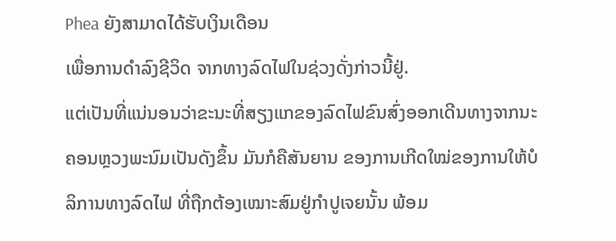Phea ຍັງສາມາດໄດ້ຮັບເງິນເດືອນ
ເພື່ອການດຳລົງຊີວິດ ຈາກທາງລົດໄຟໃນຊ່ວງດັ່ງກ່າວນີ້ຢູ່.
ແຕ່ເປັນທີ່ແນ່ນອນວ່າຂະນະທີ່ສຽງແກຂອງລົດໄຟຂົນສົ່ງອອກເດີນທາງຈາກນະ
ຄອນຫຼວງພະນົມເປັນດັງຂຶ້ນ ມັນກໍຄືສັນຍານ ຂອງການເກີດໃໝ່ຂອງການໃຫ້ບໍ
ລິການທາງລົດໄຟ ທີ່ຖືກຕ້ອງເໝາະສົມຢູ່ກຳປູເຈຍນັ້ນ ພ້ອມ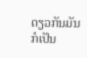ດຽວກັນມັນກໍເປັນ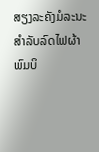ສຽງລະຄັງມໍລະນະສຳລັບລົດໄຟຜ້າພົມບິ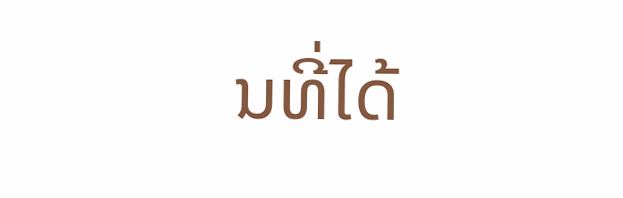ນທີ່ໄດ້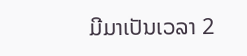ມີມາເປັນເວລາ 2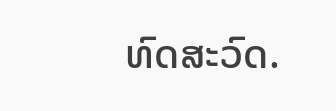ທົດສະວົດ.